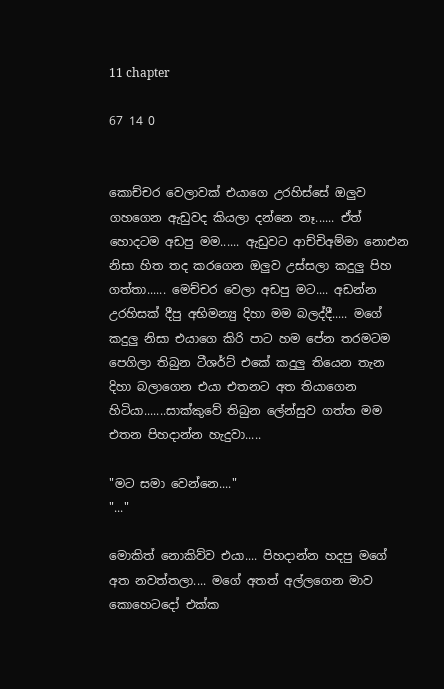11 chapter

67 14 0


කොච්චර වෙලාවක් එයාගෙ උරහිස්සේ ඔලුව ගහගෙන ඇඩුවද කියලා දන්නෙ නෑ...... ඒත් හොදටම අඩපු මම...... ඇඩුවට ආච්චිඅම්මා නොඑන නිසා හිත තද කරගෙන ඔලුව උස්සලා කදුලු පිහ ගත්තා...... මෙච්චර වෙලා අඩපු මට.... අඩන්න උරහිසක් දීපු අභිමන්‍යු දිහා මම බලද්දී..... මගේ කදුලු නිසා එයාගෙ කිරි පාට හම පේන තරමටම පෙගිලා තිබුන ටීශර්ට් එකේ කදුලු තියෙන තැන දිහා බලාගෙන එයා එතනට අත තියාගෙන හිටියා.......සාක්කුවේ තිබුන ලේන්සුව ගත්ත මම එතන පිහදාන්න හැදුවා.....

"මට සමා වෙන්නෙ...."
"..."

මොකිත් නොකිව්ව එයා.... පිහදාන්න හදපු මගේ අත නවත්තලා.... මගේ අතත් අල්ලගෙන මාව කොහෙටදෝ එක්ක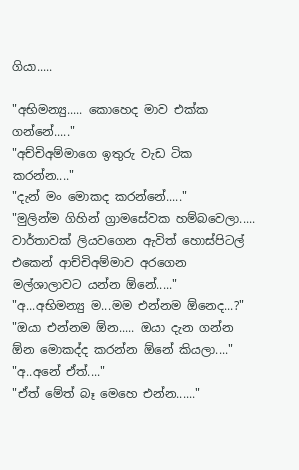ගියා.....

"අභිමන්‍යු..... කොහෙද මාව එක්ක ගන්නේ....."
"අච්චිඅම්මාගෙ ඉතුරු වැඩ ටික කරන්න...."
"දැන් මං මොකද කරන්නේ....."
"මුලින්ම ගිහින් ග්‍රාමසේවක හම්බවෙලා..... වාර්තාවක් ලියවගෙන ඇවිත් හොස්පිටල් එකෙන් ආච්චිඅම්මාව අරගෙන මල්ශාලාවට යන්න ඕනේ....."
"අ...අභිමන්‍යු ම...මම එන්නම ඕනෙද...?"
"ඔයා එන්නම ඕන..... ඔයා දැන ගන්න ඕන මොකද්ද කරන්න ඕනේ කියලා...."
"අ..අනේ ඒත්...."
"ඒත් මේත් බෑ මෙහෙ එන්න......"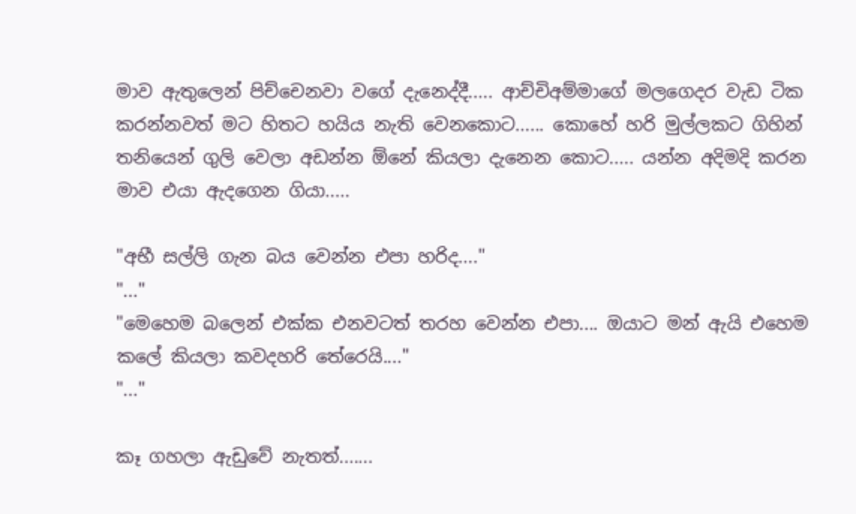මාව ඇතුලෙන් පිච්චෙනවා වගේ දැනෙද්දී..... ආච්චිඅම්මාගේ මලගෙදර වැඩ ටික කරන්නවත් මට හිතට හයිය නැති වෙනකොට...... කොහේ හරි මුල්ලකට ගිහින් තනියෙන් ගුලි වෙලා අඩන්න ඕනේ කියලා දැනෙන කොට..... යන්න අදිමදි කරන මාව එයා ඇදගෙන ගියා.....

"අභී සල්ලි ගැන බය වෙන්න එපා හරිද...."
"..."
"මෙහෙම බලෙන් එක්ක එනවටත් තරහ වෙන්න එපා.... ඔයාට මන් ඇයි එහෙම කලේ කියලා කවදහරි තේරෙයි...."
"..."

කෑ ගහලා ඇඩුවේ නැතත්.......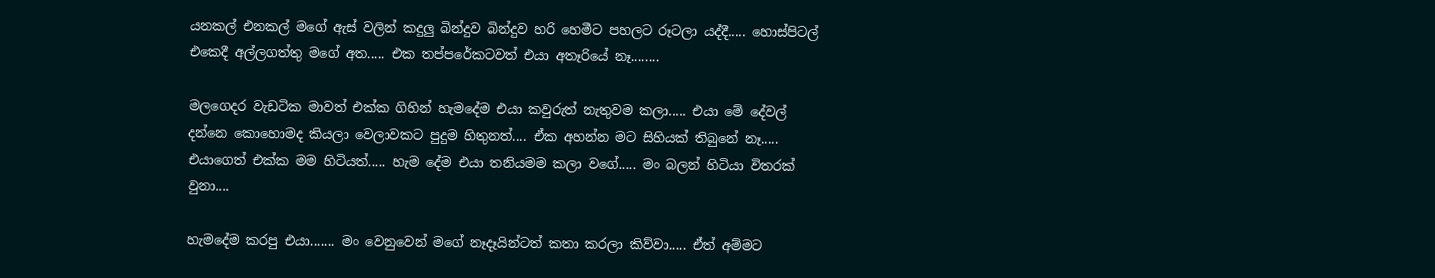යනකල් එනකල් මගේ ඇස් වලින් කදුලු බින්දුව බින්දුව හරි හෙමීට පහලට රූටලා යද්දී..... හොස්පිටල් එකෙදී අල්ලගත්තු මගේ අත..... එක තප්පරේකටවත් එයා අතෑරියේ නෑ........

මලගෙදර වැඩටික මාවත් එක්ක ගිහින් හැමදේම එයා කවුරුත් නැතුවම කලා..... එයා මේ දේවල් දන්නෙ කොහොමද කියලා වෙලාවකට පුදුම හිතුනත්.... ඒක අහන්න මට සිහියක් තිබුනේ නෑ..... එයාගෙත් එක්ක මම හිටියත්..... හැම දේම එයා තනියමම කලා වගේ..... මං බලන් හිටියා විතරක් වුනා....

හැමදේම කරපු එයා....... මං වෙනුවෙන් මගේ නෑදෑයින්ටත් කතා කරලා කිව්වා..... ඒත් අම්මට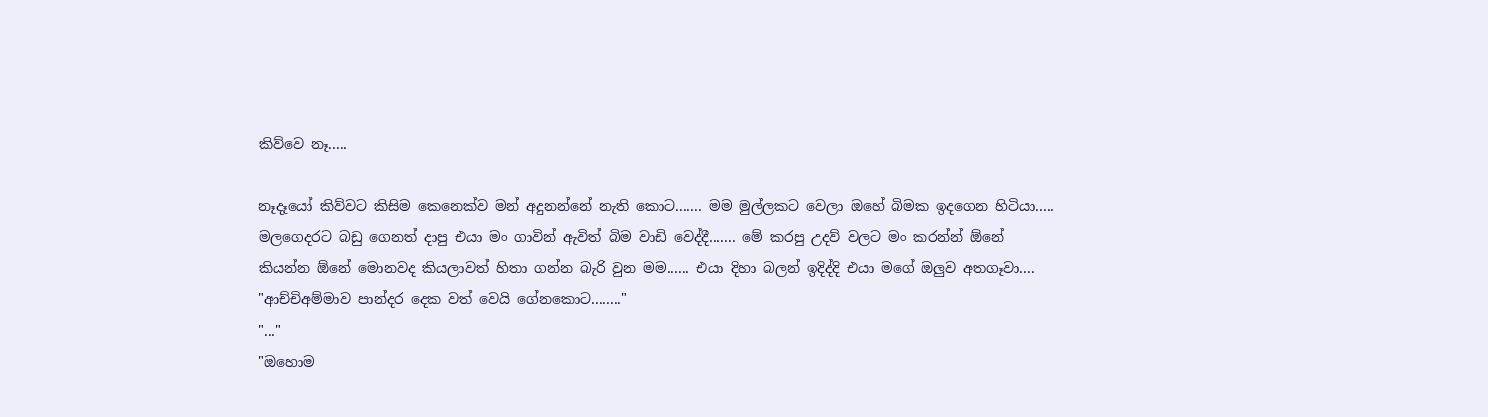කිව්වෙ නෑ.....

නෑදෑයෝ කිව්වට කිසිම කෙනෙක්ව මන් අදුනන්නේ නැති කොට....... මම මුල්ලකට වෙලා ඔහේ බිමක ඉදගෙන හිටියා..... මලගෙදරට බඩු ගෙනත් දාපු එයා මං ගාවින් ඇවිත් බිම වාඩි වෙද්දී....... මේ කරපු උදව් වලට මං කරන්න් ඕනේ කියන්න ඕනේ මොනවද කියලාවත් හිතා ගන්න බැරි වුන මම...... එයා දිහා බලන් ඉදිද්දි එයා මගේ ඔලුව අතගෑවා....
"ආච්චිඅම්මාව පාන්දර දෙක වත් වෙයි ගේනකොට........"
"..."
"ඔහොම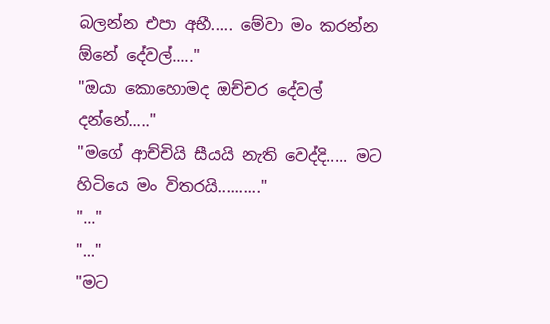බලන්න එපා අභී..... මේවා මං කරන්න ඕනේ දේවල්....."
"ඔයා කොහොමද ඔච්චර දේවල් දන්නේ....."
"මගේ ආච්චියි සීයයි නැති වෙද්දි..... මට හිටියෙ මං විතරයි.........."
"..."
"..."
"මට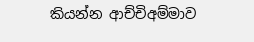කියන්න ආච්චිඅම්මාව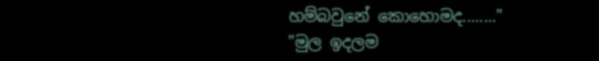හම්බවුනේ කොහොමද........"
"මුල ඉදලම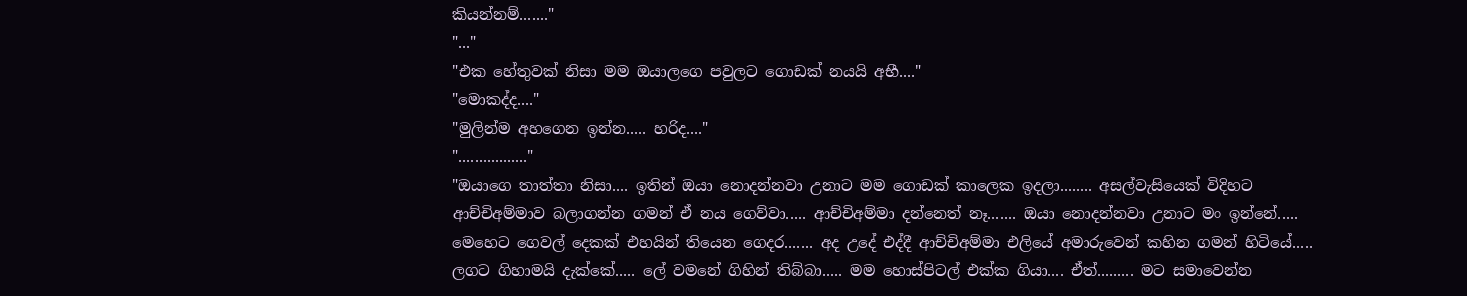කියන්නම්......."
"..."
"එක හේතුවක් නිසා මම ඔයාලගෙ පවුලට ගොඩක් නයයි අභී...."
"මොකද්ද...."
"මුලින්ම අහගෙන ඉන්න..... හරිද...."
"................."
"ඔයාගෙ තාත්තා නිසා.... ඉතින් ඔයා නොදන්නවා උනාට මම ගොඩක් කාලෙක ඉදලා........ අසල්වැසියෙක් විදිහට ආච්චිඅම්මාව බලාගන්න ගමන් ඒ නය ගෙව්වා..... ආච්චිඅම්මා දන්නෙත් නෑ....... ඔයා නොදන්නවා උනාට මං ඉන්නේ..... මෙහෙට ගෙවල් දෙකක් එහයින් තියෙන ගෙදර....... අද උදේ එද්දී ආච්චිඅම්මා එලියේ අමාරුවෙන් කහින ගමන් හිටියේ..... ලගට ගිහාමයි දැක්කේ..... ලේ වමනේ ගිහින් තිබ්බා..... මම හොස්පිටල් එක්ක ගියා.... ඒත්......... මට සමාවෙන්න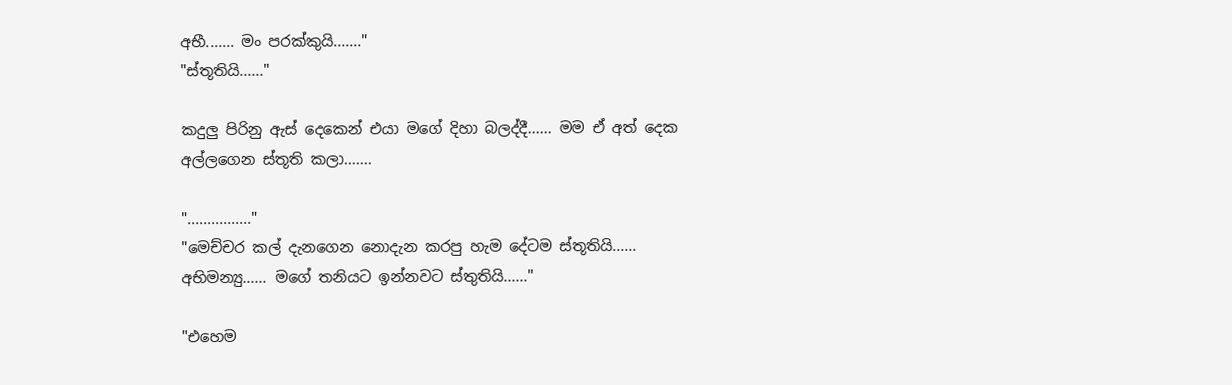අභී....... මං පරක්කුයි......."
"ස්තූතියි......"

කදුලු පිරිනු ඇස් දෙකෙන් එයා මගේ දිහා බලද්දී...... මම ඒ අත් දෙක අල්ලගෙන ස්තූති කලා.......

"................"
"මෙච්චර කල් දැනගෙන නොදැන කරපු හැම දේටම ස්තූතියි...... අභිමන්‍යු...... මගේ තනියට ඉන්නවට ස්තුතියි......"

"එහෙම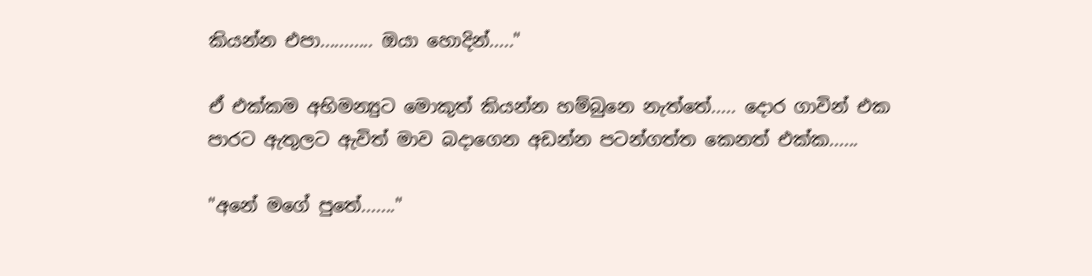කියන්න එපා........... ඔයා හොදින්....."

ඒ එක්කම අභිමන්‍යුට මොකුත් කියන්න හම්බුනෙ නැත්තේ..... දොර ගාවින් එක පාරට ඇතුලට ඇවිත් මාව බදාගෙන අඩන්න පටන්ගත්ත කෙනත් එක්ක......

"අනේ මගේ පුතේ......."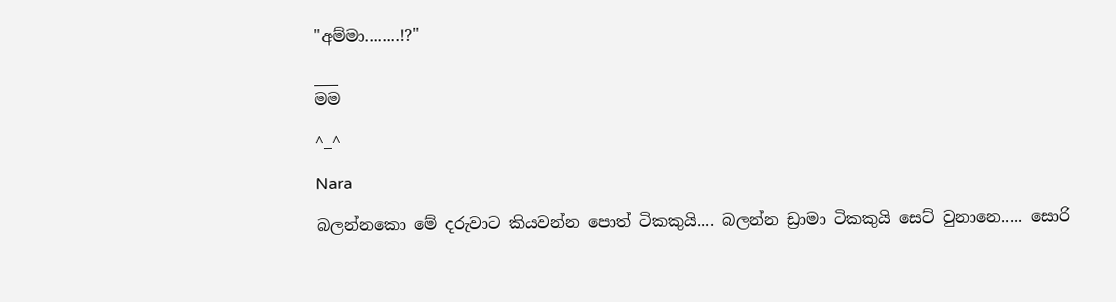"අම්මා........!?"

___
මම

^_^

Nara

බලන්නකො මේ දරුවාට කියවන්න පොත් ටිකකුයි.... බලන්න ඩ්‍රාමා ටිකකුයි සෙට් වුනානෙ..... සොරි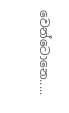වෙන්ටොනෙ.....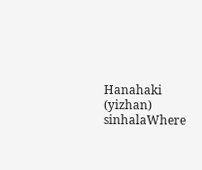Hanahaki (yizhan) sinhalaWhere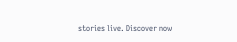stories live. Discover now